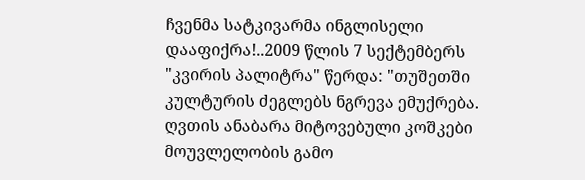ჩვენმა სატკივარმა ინგლისელი დააფიქრა!..2009 წლის 7 სექტემბერს "კვირის პალიტრა" წერდა: "თუშეთში კულტურის ძეგლებს ნგრევა ემუქრება. ღვთის ანაბარა მიტოვებული კოშკები მოუვლელობის გამო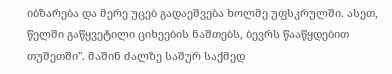იბზარება და მერე უცებ გადაეშვება ხოლმე უფსკრულში. ასეთ, წელში გაწყვეტილი ციხეების ნაშთებს, ბევრს წააწყდებით თუშეთში". მაშინ ძალზე საშურ საქმედ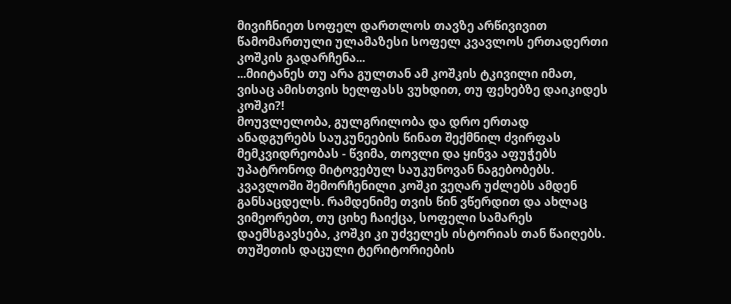მივიჩნიეთ სოფელ დართლოს თავზე არწივივით წამომართული ულამაზესი სოფელ კვავლოს ერთადერთი კოშკის გადარჩენა...
...მიიტანეს თუ არა გულთან ამ კოშკის ტკივილი იმათ, ვისაც ამისთვის ხელფასს ვუხდით, თუ ფეხებზე დაიკიდეს კოშკი?!
მოუვლელობა, გულგრილობა და დრო ერთად ანადგურებს საუკუნეების წინათ შექმნილ ძვირფას მემკვიდრეობას - წვიმა, თოვლი და ყინვა აფუჭებს უპატრონოდ მიტოვებულ საუკუნოვან ნაგებობებს. კვავლოში შემორჩენილი კოშკი ვეღარ უძლებს ამდენ განსაცდელს. რამდენიმე თვის წინ ვწერდით და ახლაც ვიმეორებთ, თუ ციხე ჩაიქცა, სოფელი სამარეს დაემსგავსება, კოშკი კი უძველეს ისტორიას თან წაიღებს. თუშეთის დაცული ტერიტორიების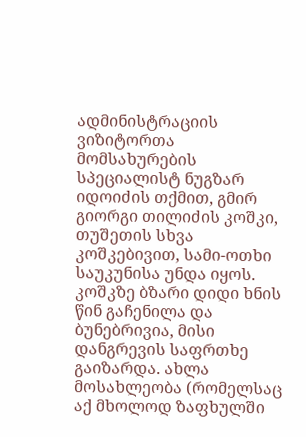ადმინისტრაციის ვიზიტორთა მომსახურების სპეციალისტ ნუგზარ იდოიძის თქმით, გმირ გიორგი თილიძის კოშკი, თუშეთის სხვა კოშკებივით, სამი-ოთხი საუკუნისა უნდა იყოს.
კოშკზე ბზარი დიდი ხნის წინ გაჩენილა და ბუნებრივია, მისი დანგრევის საფრთხე გაიზარდა. ახლა მოსახლეობა (რომელსაც აქ მხოლოდ ზაფხულში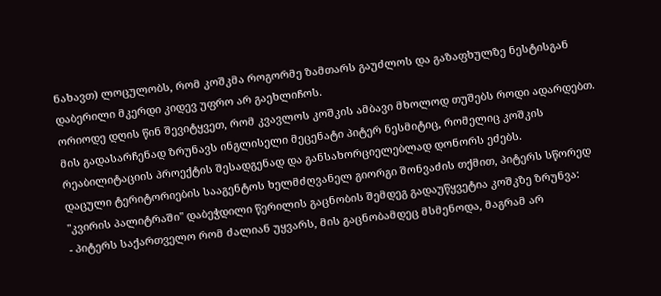ნახავთ) ლოცულობს, რომ კოშკმა როგორმე ზამთარს გაუძლოს და გაზაფხულზე ნესტისგან დაბერილი მკერდი კიდევ უფრო არ გაეხლიჩოს.
ორიოდე დღის წინ შევიტყვეთ, რომ კვავლოს კოშკის ამბავი მხოლოდ თუშებს როდი ადარდებთ. მის გადასარჩენად ზრუნავს ინგლისელი მეცენატი პიტერ ნესმიტიც, რომელიც კოშკის რეაბილიტაციის პროექტის შესადგენად და განსახორციელებლად დონორს ეძებს.
დაცული ტერიტორიების სააგენტოს ხელმძღვანელ გიორგი შონვაძის თქმით, პიტერს სწორედ "კვირის პალიტრაში" დაბეჭდილი წერილის გაცნობის შემდეგ გადაუწყვეტია კოშკზე ზრუნვა:
- პიტერს საქართველო რომ ძალიან უყვარს, მის გაცნობამდეც მსმენოდა, მაგრამ არ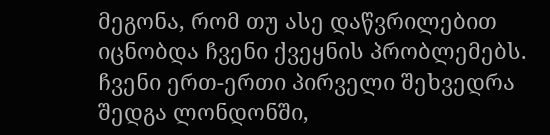მეგონა, რომ თუ ასე დაწვრილებით იცნობდა ჩვენი ქვეყნის პრობლემებს. ჩვენი ერთ-ერთი პირველი შეხვედრა შედგა ლონდონში,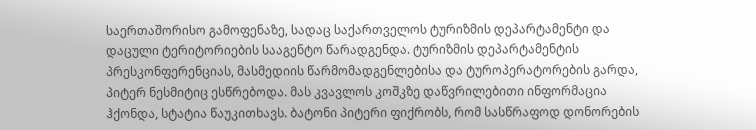საერთაშორისო გამოფენაზე, სადაც საქართველოს ტურიზმის დეპარტამენტი და დაცული ტერიტორიების სააგენტო წარადგენდა. ტურიზმის დეპარტამენტის პრესკონფერენციას, მასმედიის წარმომადგენლებისა და ტუროპერატორების გარდა, პიტერ ნესმიტიც ესწრებოდა. მას კვავლოს კოშკზე დაწვრილებითი ინფორმაცია ჰქონდა, სტატია წაუკითხავს. ბატონი პიტერი ფიქრობს, რომ სასწრაფოდ დონორების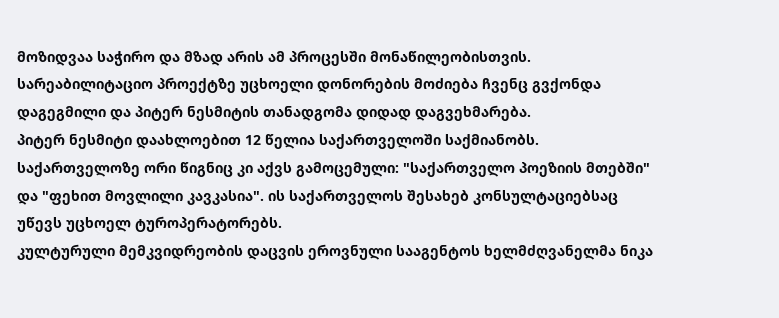მოზიდვაა საჭირო და მზად არის ამ პროცესში მონაწილეობისთვის. სარეაბილიტაციო პროექტზე უცხოელი დონორების მოძიება ჩვენც გვქონდა დაგეგმილი და პიტერ ნესმიტის თანადგომა დიდად დაგვეხმარება.
პიტერ ნესმიტი დაახლოებით 12 წელია საქართველოში საქმიანობს. საქართველოზე ორი წიგნიც კი აქვს გამოცემული: "საქართველო პოეზიის მთებში" და "ფეხით მოვლილი კავკასია". ის საქართველოს შესახებ კონსულტაციებსაც უწევს უცხოელ ტუროპერატორებს.
კულტურული მემკვიდრეობის დაცვის ეროვნული სააგენტოს ხელმძღვანელმა ნიკა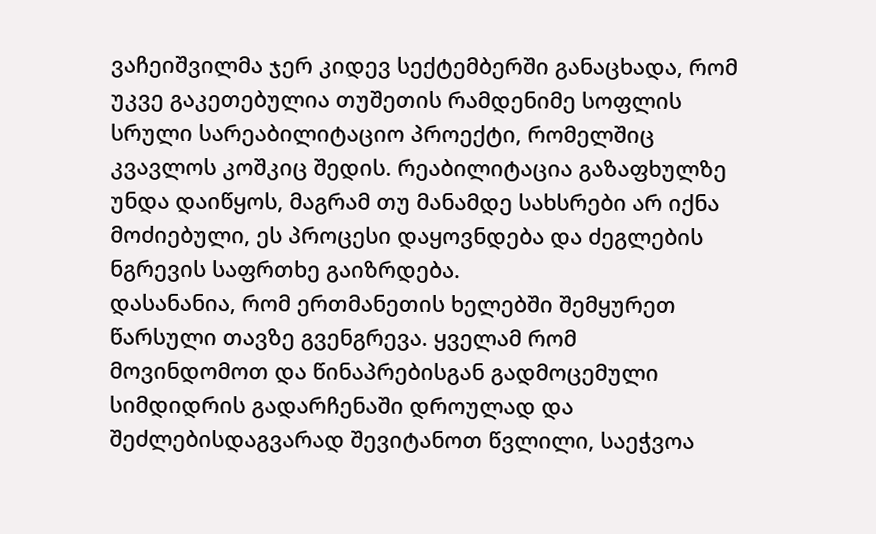ვაჩეიშვილმა ჯერ კიდევ სექტემბერში განაცხადა, რომ უკვე გაკეთებულია თუშეთის რამდენიმე სოფლის სრული სარეაბილიტაციო პროექტი, რომელშიც კვავლოს კოშკიც შედის. რეაბილიტაცია გაზაფხულზე უნდა დაიწყოს, მაგრამ თუ მანამდე სახსრები არ იქნა მოძიებული, ეს პროცესი დაყოვნდება და ძეგლების ნგრევის საფრთხე გაიზრდება.
დასანანია, რომ ერთმანეთის ხელებში შემყურეთ წარსული თავზე გვენგრევა. ყველამ რომ მოვინდომოთ და წინაპრებისგან გადმოცემული სიმდიდრის გადარჩენაში დროულად და შეძლებისდაგვარად შევიტანოთ წვლილი, საეჭვოა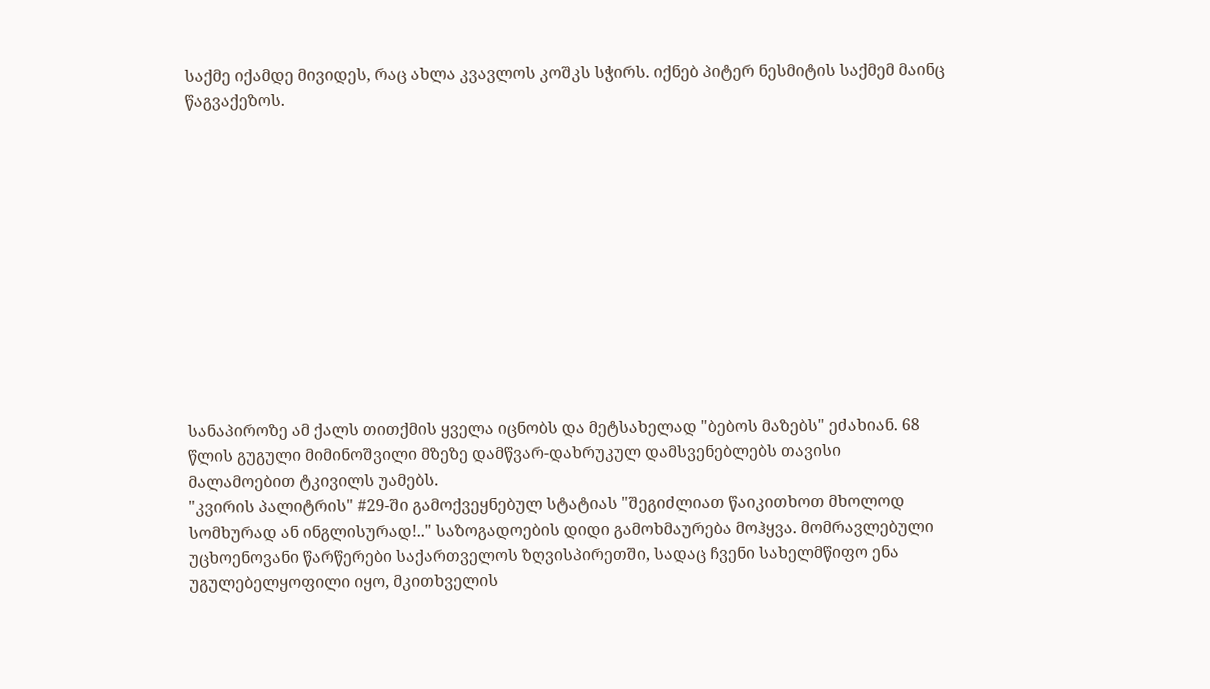საქმე იქამდე მივიდეს, რაც ახლა კვავლოს კოშკს სჭირს. იქნებ პიტერ ნესმიტის საქმემ მაინც წაგვაქეზოს.












სანაპიროზე ამ ქალს თითქმის ყველა იცნობს და მეტსახელად "ბებოს მაზებს" ეძახიან. 68 წლის გუგული მიმინოშვილი მზეზე დამწვარ-დახრუკულ დამსვენებლებს თავისი მალამოებით ტკივილს უამებს.
"კვირის პალიტრის" #29-ში გამოქვეყნებულ სტატიას "შეგიძლიათ წაიკითხოთ მხოლოდ სომხურად ან ინგლისურად!.." საზოგადოების დიდი გამოხმაურება მოჰყვა. მომრავლებული უცხოენოვანი წარწერები საქართველოს ზღვისპირეთში, სადაც ჩვენი სახელმწიფო ენა უგულებელყოფილი იყო, მკითხველის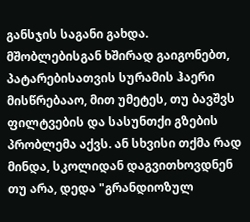განსჯის საგანი გახდა.
მშობლებისგან ხშირად გაიგონებთ, პატარებისათვის სურამის ჰაერი მისწრებააო, მით უმეტეს, თუ ბავშვს ფილტვების და სასუნთქი გზების პრობლემა აქვს. ან სხვისი თქმა რად მინდა, სკოლიდან დაგვითხოვდნენ თუ არა, დედა "გრანდიოზულ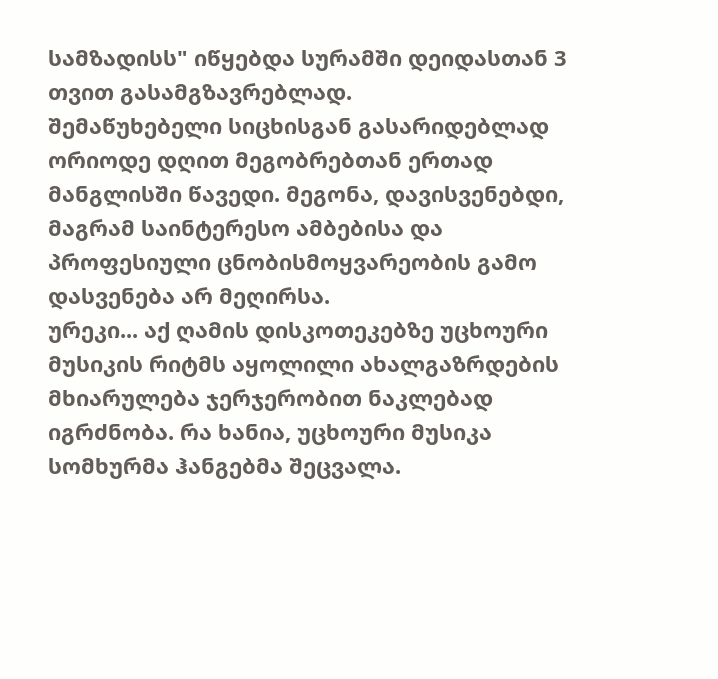სამზადისს" იწყებდა სურამში დეიდასთან 3 თვით გასამგზავრებლად.
შემაწუხებელი სიცხისგან გასარიდებლად ორიოდე დღით მეგობრებთან ერთად მანგლისში წავედი. მეგონა, დავისვენებდი, მაგრამ საინტერესო ამბებისა და პროფესიული ცნობისმოყვარეობის გამო დასვენება არ მეღირსა.
ურეკი... აქ ღამის დისკოთეკებზე უცხოური მუსიკის რიტმს აყოლილი ახალგაზრდების მხიარულება ჯერჯერობით ნაკლებად იგრძნობა. რა ხანია, უცხოური მუსიკა სომხურმა ჰანგებმა შეცვალა.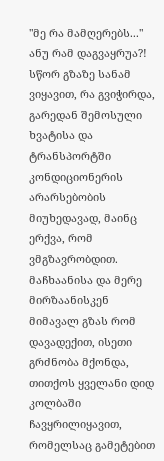"მე რა მამღერებს..." ანუ რამ დაგვაყრუა?!
სწორ გზაზე სანამ ვიყავით, რა გვიჭირდა, გარედან შემოსული ხვატისა და ტრანსპორტში კონდიციონერის არარსებობის მიუხედავად, მაინც ერქვა, რომ ვმგზავრობდით. მაჩხაანისა და მერე მირზაანისკენ მიმავალ გზას რომ დავადექით, ისეთი გრძნობა მქონდა, თითქოს ყველანი დიდ კოლბაში ჩავყრილიყავით, რომელსაც გამეტებით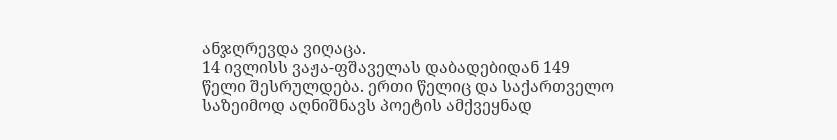ანჯღრევდა ვიღაცა.
14 ივლისს ვაჟა-ფშაველას დაბადებიდან 149 წელი შესრულდება. ერთი წელიც და საქართველო საზეიმოდ აღნიშნავს პოეტის ამქვეყნად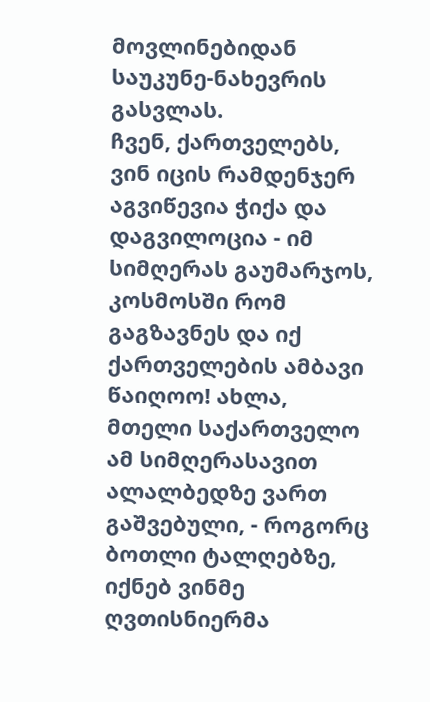მოვლინებიდან საუკუნე-ნახევრის გასვლას.
ჩვენ, ქართველებს, ვინ იცის რამდენჯერ აგვიწევია ჭიქა და დაგვილოცია - იმ სიმღერას გაუმარჯოს, კოსმოსში რომ გაგზავნეს და იქ ქართველების ამბავი წაიღოო! ახლა, მთელი საქართველო ამ სიმღერასავით ალალბედზე ვართ გაშვებული, - როგორც ბოთლი ტალღებზე, იქნებ ვინმე ღვთისნიერმა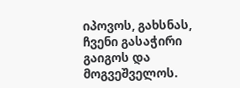იპოვოს, გახსნას, ჩვენი გასაჭირი გაიგოს და მოგვეშველოს.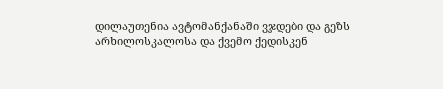დილაუთენია ავტომანქანაში ვჯდები და გეზს არხილოსკალოსა და ქვემო ქედისკენ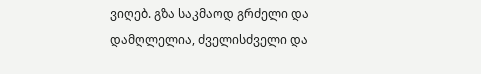ვიღებ. გზა საკმაოდ გრძელი და დამღლელია, ძველისძველი და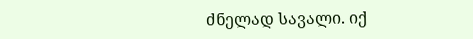ძნელად სავალი. იქ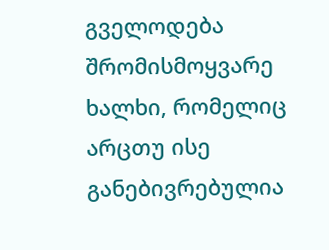გველოდება შრომისმოყვარე ხალხი, რომელიც არცთუ ისე განებივრებულია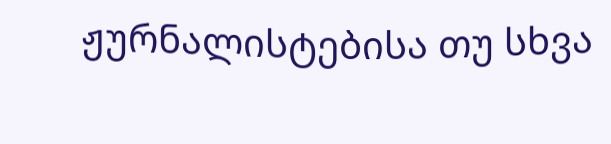ჟურნალისტებისა თუ სხვა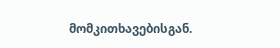მომკითხავებისგან.